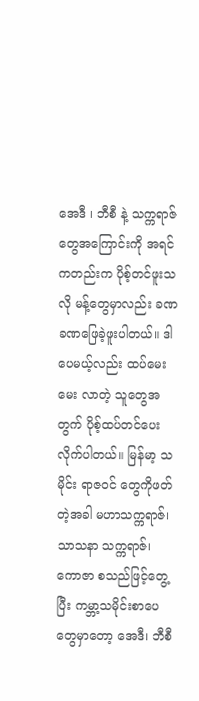အေဒီ ၊ ဘီစီ နဲ့ သက္ကရာဇ်တွေအကြောင်းကို အရင်ကတည်းက ပိုစ့်တင်ဖူးသလို မန့်တွေမှာလည်း ခဏခဏဖြေခဲ့ဖူးပါတယ်။ ဒါပေမယ့်လည်း ထပ်မေးမေး လာတဲ့ သူတွေအတွက် ပိုစ့်ထပ်တင်ပေးလိုက်ပါတယ်။ မြန်မာ့ သမိုင်း ရာဇဝင် တွေကိုဖတ်တဲ့အခါ မဟာသက္ကရာဇ်၊ သာသနာ သက္ကရာဇ်၊ ကောဇာ စသည်ဖြင့်တွေ့ပြီး ကမ္ဘာ့သမိုင်းစာပေတွေမှာတော့ အေဒီ၊ ဘီစီ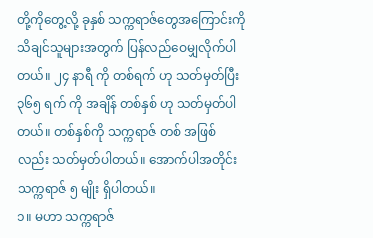တို့ကိုတွေ့လို့ ခုနှစ် သက္ကရာဇ်တွေအကြောင်းကို သိချင်သူများအတွက် ပြန်လည်ဝေမျှလိုက်ပါတယ်။ ၂၄ နာရီ ကို တစ်ရက် ဟု သတ်မှတ်ပြီး ၃၆၅ ရက် ကို အချိန် တစ်နှစ် ဟု သတ်မှတ်ပါတယ်။ တစ်နှစ်ကို သက္ကရာဇ် တစ် အဖြစ်လည်း သတ်မှတ်ပါတယ်။ အောက်ပါအတိုင်း သက္ကရာဇ် ၅ မျိုး ရှိပါတယ်။
၁။ မဟာ သက္ကရာဇ်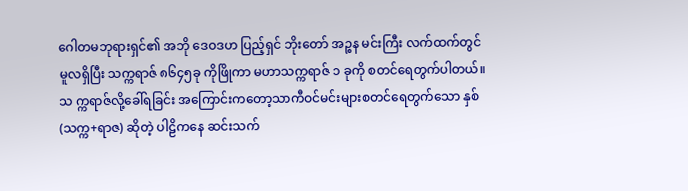ဂေါတမဘုရားရှင်၏ အဘို ဒေဝဒဟ ပြည့်ရှင် ဘိုးတော် အဉ္စန မင်းကြီး လက်ထက်တွင် မူလရှိပြီး သက္ကရာဇ် ၈၆၄၅ခု ကိုဖြိုကာ မဟာသက္ကရာဇ် ၁ ခုကို စတင်ရေတွက်ပါတယ်။ သ က္ကရာဇ်လို့ခေါ်ရခြင်း အကြောင်းကတော့သာကီဝင်မင်းများစတင်ရေတွက်သော နှစ် (သက္က+ရာဇ) ဆိုတဲ့ ပါဠိကနေ ဆင်းသက်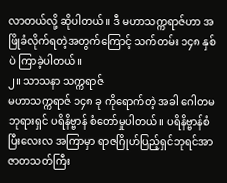လာတယ်လို့ ဆိုပါတယ်။ ဒီ မဟာသက္ကရာဇ်ဟာ အဖြိုခံလိုက်ရတဲ့အတွက်ကြောင့် သက်တမ်း ၁၄၈ နှစ်ပဲ ကြာခဲ့ပါတယ်။
၂။ သာသနာ သက္ကရာဇ်
မဟာသက္ကရာဇ် ၁၄၈ ခု ကိုရောက်တဲ့ အခါ ဂေါတမဘုရားရှင် ပရိနိဗ္ဗာန် စံတော်မှုပါတယ်။ ပရိနိဗ္ဗာန်စံပြီးလေးလ အကြာမှာ ရာဇဂြိုဟ်ပြည့်ရှင်ဘုရင်အာဇာတသတ်ကြီး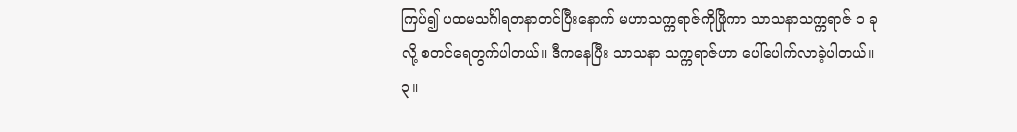ကြပ်၍ ပထမသင်္ဂါရတနာတင်ပြီးနောက် မဟာသက္ကရာဇ်ကိုဖြိုကာ သာသနာသက္ကရာဇ် ၁ ခု လို့ စတင်ရေတွက်ပါတယ်။ ဒီကနေပြီး သာသနာ သက္ကရာဇ်ဟာ ပေါ်ပေါက်လာခဲ့ပါတယ်။
၃။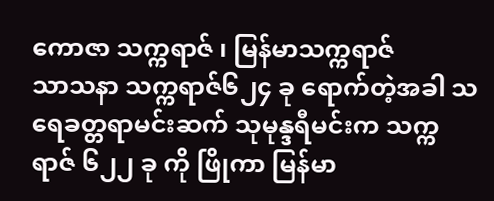ကောဇာ သက္ကရာဇ် ၊ မြန်မာသက္ကရာဇ်
သာသနာ သက္ကရာဇ်၆၂၄ ခု ရောက်တဲ့အခါ သရေခတ္တရာမင်းဆက် သုမုန္ဒရီမင်းက သက္ကရာဇ် ၆၂၂ ခု ကို ဖြိုကာ မြန်မာ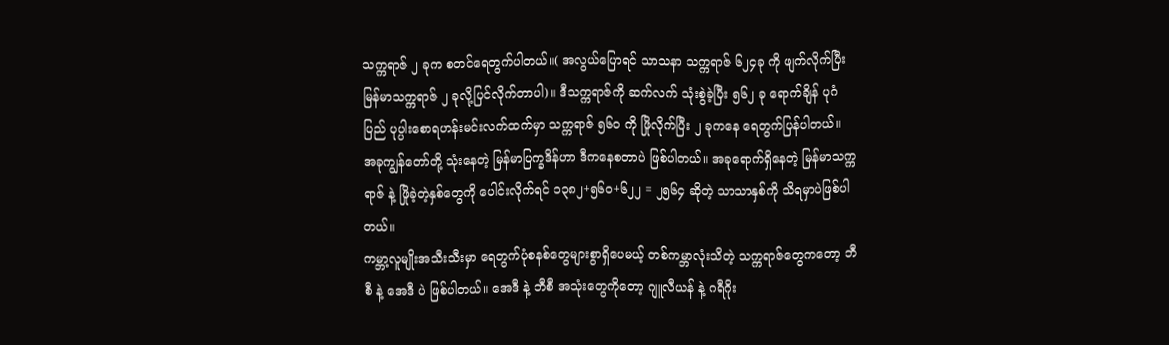သက္ကရာဇ် ၂ ခုက စတင်ရေတွက်ပါတယ်။( အလွယ်ပြောရင် သာသနာ သက္ကရာဇ် ၆၂၄ခု ကို ဖျက်လိုက်ပြီး မြန်မာသက္ကရာဇ် ၂ ခုလို့ပြင်လိုက်တာပါ)။ ဒီသက္ကရာဇ်ကို ဆက်လက် သုံးစွဲခဲ့ပြီး ၅၆၂ ခု ရောက်ချိန် ပုဂံပြည် ပုပ္ပါးစောရဟန်းမင်းလက်ထက်မှာ သက္ကရာဇ် ၅၆၀ ကို ဖြိုလိုက်ပြီး ၂ ခုကနေ ရေတွက်ပြန်ပါတယ်။ အခုကျွန်တော်တို့ သုံးနေတဲ့ မြန်မာပြက္ခဒိန်ဟာ ဒီကနေစတာပဲ ဖြစ်ပါတယ်။ အခုရောက်ရှိနေတဲ့ မြန်မာသက္ကရာဇ် နဲ့ ဖြိုခဲ့တဲ့နှစ်တွေကို ပေါင်းလိုက်ရင် ၁၃၈၂+၅၆၀+၆၂၂ = ၂၅၆၄ ဆိုတဲ့ သာသာနှစ်ကို သိရမှာပဲဖြစ်ပါတယ်။
ကမ္ဘာ့လူမျိုးအသီးသီးမှာ ရေတွက်ပုံစနစ်တွေများစွာရှိပေမယ့် တစ်ကမ္ဘာလုံးသိတဲ့ သက္ကရာဇ်တွေကတော့ ဘီစီ နဲ့ အေဒီ ပဲ ဖြစ်ပါတယ်။ အေဒီ နဲ့ ဘီစီ အသုံးတွေကိုတော့ ဂျူလီယန် နဲ့ ဂရီဂိုး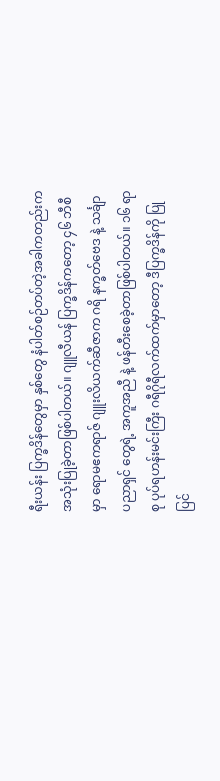ရီးယန်း ပြက္ခဒိန်တွေမှာ နှစ်တွေ နံပါတ်စဉ်တပ်တဲ့အခါကတည်းက အသုံးပြုခဲ့တာဖြစ်ပါတယ်။ ဂျူလီယန် ပြက္ခဒိန်ကတော့ ၄၆ ဘီစီ မှာ ရောမဧကရာဇ် ဂျူးလိယက်ဆီဇာက ဂရိ နက္ခတ်ဗေဒ နဲ့ သင်္ချာ ပညာရှင် တွေရဲ့ အကူအညီ နဲ့ ဖန်တီးစေခဲ့တာဖြစ်ပါတယ်။ ၁၆ ရာစု ပုပ်ရဟန်းမင်းကြီး ဂရီဂိုရီလက်ထက်မှာတော့ ဒီပြက္ခဒိန်ကို ပြုပြင်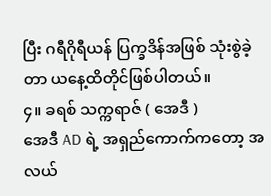ပြီး ဂရီဂိုရီယန် ပြက္ခဒိန်အဖြစ် သုံးစွဲခဲ့တာ ယနေ့ထိတိုင်ဖြစ်ပါတယ်။
၄။ ခရစ် သက္ကရာဇ် ( အေဒီ )
အေဒီ AD ရဲ့ အရှည်ကောက်ကတော့ အလယ်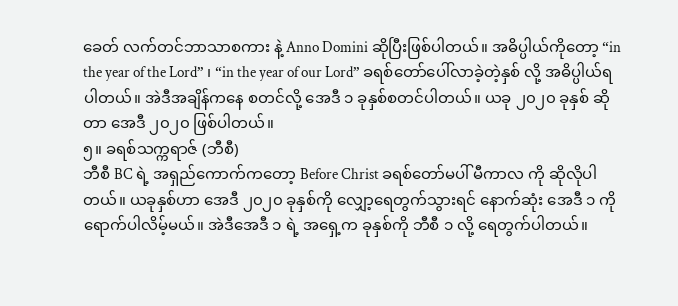ခေတ် လက်တင်ဘာသာစကား နဲ့ Anno Domini ဆိုပြီးဖြစ်ပါတယ်။ အဓိပ္ပါယ်ကိုတော့ “in the year of the Lord” ၊ “in the year of our Lord” ခရစ်တော်ပေါ်လာခဲ့တဲ့နှစ် လို့ အဓိပ္ပါယ်ရပါတယ်။ အဲဒီအချိန်ကနေ စတင်လို့ အေဒီ ၁ ခုနှစ်စတင်ပါတယ်။ ယခု ၂၀၂၀ ခုနှစ် ဆိုတာ အေဒီ ၂၀၂၀ ဖြစ်ပါတယ်။
၅။ ခရစ်သက္ကရာဇ် (ဘီစီ)
ဘီစီ BC ရဲ့ အရှည်ကောက်ကတော့ Before Christ ခရစ်တော်မပါ် မီကာလ ကို ဆိုလိုပါတယ်။ ယခုနှစ်ဟာ အေဒီ ၂၀၂၀ ခုနှစ်ကို လျှော့ရေတွက်သွားရင် နောက်ဆုံး အေဒီ ၁ ကို ရောက်ပါလိမ့်မယ်။ အဲဒီအေဒီ ၁ ရဲ့ အရှေ့က ခုနှစ်ကို ဘီစီ ၁ လို့ ရေတွက်ပါတယ်။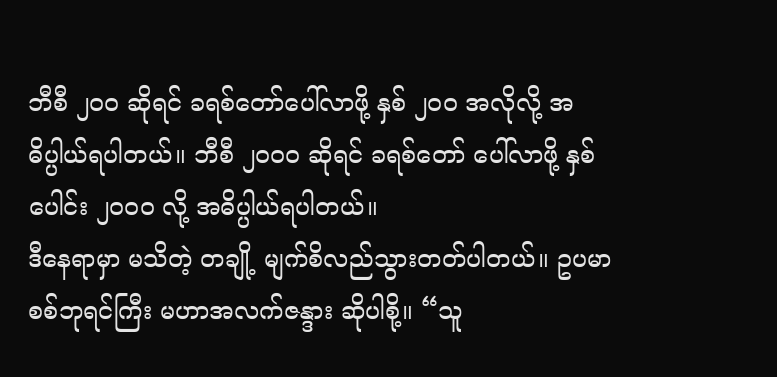ဘီစီ ၂၀၀ ဆိုရင် ခရစ်တော်ပေါ်လာဖို့ နှစ် ၂၀၀ အလိုလို့ အဓိပ္ပါယ်ရပါတယ်။ ဘီစီ ၂၀၀၀ ဆိုရင် ခရစ်တော် ပေါ်လာဖို့ နှစ်ပေါင်း ၂၀၀၀ လို့ အဓိပ္ပါယ်ရပါတယ်။
ဒီနေရာမှာ မသိတဲ့ တချို့ မျက်စိလည်သွားတတ်ပါတယ်။ ဥပမာ စစ်ဘုရင်ကြီး မဟာအလက်ဇန္ဒား ဆိုပါစို့။ “သူ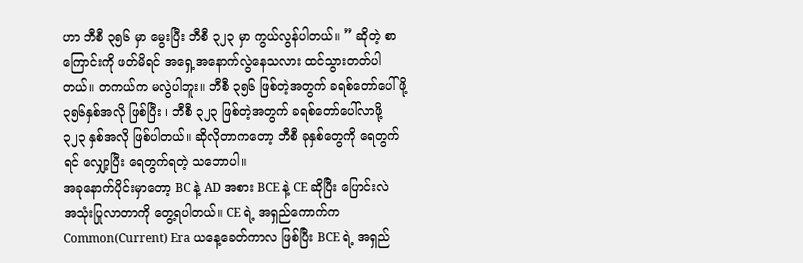ဟာ ဘီစီ ၃၅၆ မှာ မွေးပြီး ဘီစီ ၃၂၃ မှာ ကွယ်လွန်ပါတယ်။ ” ဆိုတဲ့ စာကြောင်းကို ဖတ်မိရင် အရှေ့အနောက်လွဲနေသလား ထင်သွားတတ်ပါတယ်။ တကယ်က မလွဲပါဘူး။ ဘီစီ ၃၅၆ ဖြစ်တဲ့အတွက် ခရစ်တော်ပေါ်ဖို့ ၃၅၆နှစ်အလို ဖြစ်ပြီး ၊ ဘီစီ ၃၂၃ ဖြစ်တဲ့အတွက် ခရစ်တော်ပေါ်လာဖို့ ၃၂၃ နှစ်အလို ဖြစ်ပါတယ်။ ဆိုလိုတာကတော့ ဘီစီ ခုနှစ်တွေကို ရေတွက်ရင် လျှော့ပြီး ရေတွက်ရတဲ့ သဘောပါ။
အခုနောက်ပိုင်းမှာတော့ BC နဲ့ AD အစား BCE နဲ့ CE ဆိုပြီး ပြောင်းလဲ အသုံးပြုလာတာကို တွေ့ရပါတယ်။ CE ရဲ့ အရှည်ကောက်က Common(Current) Era ယနေ့ခေတ်ကာလ ဖြစ်ပြီး BCE ရဲ့ အရှည်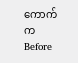ကောက်က Before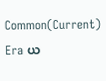Common(Current) Era ယ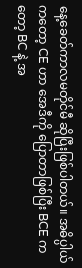နေ့ခေတ်ကာလမတိုင်မီ ဆိုပြီးဖြစ်ပါတယ်။ အဓိပ္ပါယ်ကတော့ CE ဟာ အေဒီကို ပြောတာဖြစ်ပြီး BCE ကတော့ BC နဲ့ အ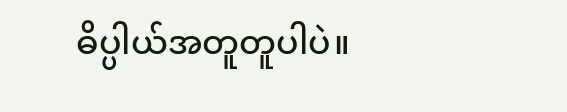ဓိပ္ပါယ်အတူတူပါပဲ။